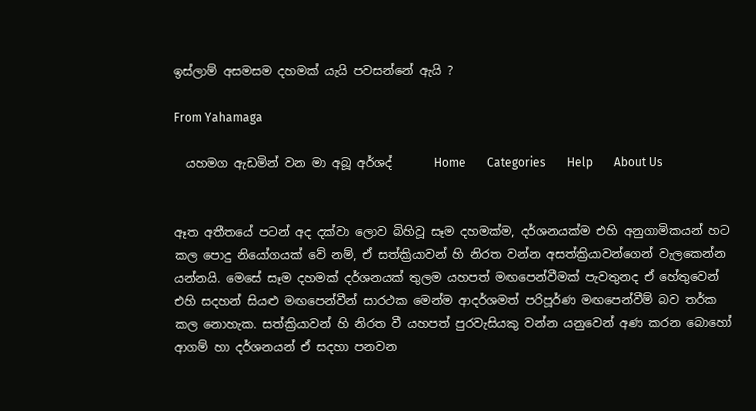ඉස්ලාම් අසමසම දහමක් යැයි පවසන්නේ ඇයි ?

From Yahamaga

  යහමග ඇඩමින් වන මා අබූ අර්ශද්       Home       Categories       Help       About Us


ඈත අතීතයේ පටන් අද දක්වා ලොව බිහිවූ සෑම දහමක්ම, දර්ශනයක්ම එහි අනුගාමිකයන් හට කල පොදු නියෝගයක් වේ නම්, ඒ සත්ක්‍රියාවන් හි නිරත වන්න අසත්ක්‍රියාවන්ගෙන් වැලකෙන්න යන්නයි. මෙසේ සෑම දහමක් දර්ශනයක් තුලම යහපත් මඟපෙන්වීමක් පැවතුනද ඒ හේතුවෙන් එහි සදහන් සියළු මඟපෙන්වීන් සාරථක මෙන්ම ආදර්ශමත් පරිපූර්ණ මඟපෙන්වීම් බව තර්ක කල නොහැක. සත්ක්‍රියාවන් හි නිරත වී යහපත් පුරවැසියකු වන්න යනුවෙන් අණ කරන බොහෝ ආගම් හා දර්ශනයන් ඒ සදහා පනවන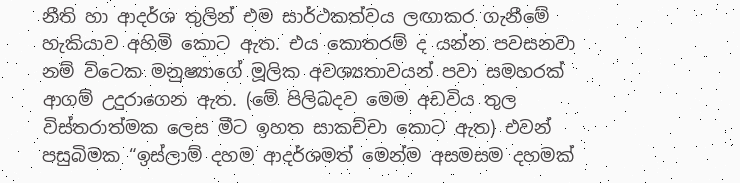නීති හා ආදර්ශ තුලින් එම සාර්ථකත්වය ලඟාකර ගැනීමේ හැකියාව අහිමි කොට ඇත. එය කොතරම් ද යන්න පවසනවා නම් විටෙක මනුෂ්‍යාගේ මූලික අවශ්‍යතාවයන් පවා සමහරක් ආගම් උදුරාගෙන ඇත. (මේ පිලිබදව මෙම අඩවිය තුල විස්තරාත්මක ලෙස මීට ඉහත සාකච්චා කොට ඇත) එවන් පසුබිමක “ඉස්ලාම් දහම ආදර්ශමත් මෙන්ම අසමසම දහමක්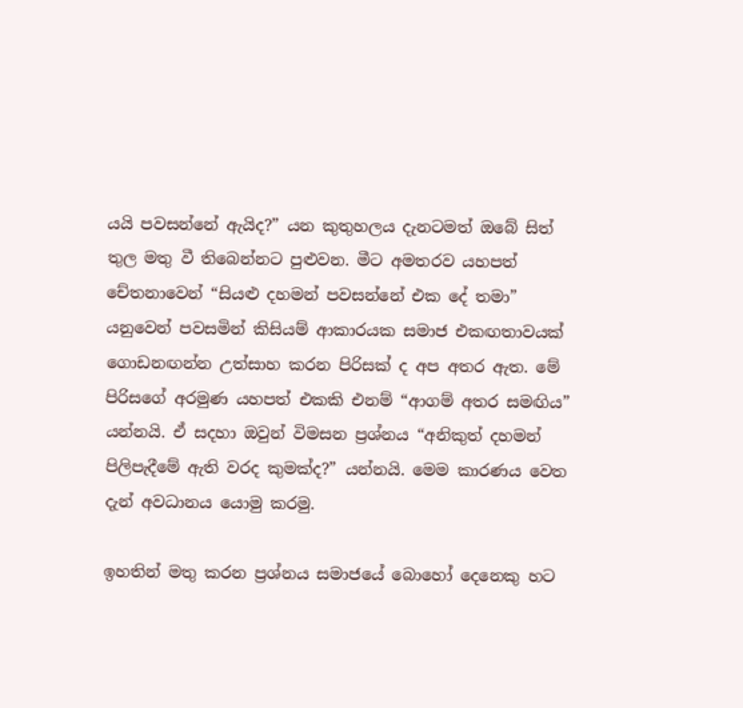යයි පවසන්නේ ඇයිද?” යන කුතුහලය දැනටමත් ඔබේ සිත් තුල මතු වී තිබෙන්නට පුළුවන. මීට අමතරව යහපත් චේතනාවෙන් “සියළු දහමන් පවසන්නේ එක දේ තමා” යනුවෙන් පවසමින් කිසියම් ආකාරයක සමාජ එකඟතාවයක් ගොඩනඟන්න උත්සාහ කරන පිරිසක් ද අප අතර ඇත. මේ පිරිසගේ අරමුණ යහපත් එකකි එනම් “ආගම් අතර සමඟිය” යන්නයි. ඒ සදහා ඔවුන් විමසන ප්‍රශ්නය “අනිකුත් දහමන් පිලිපැදීමේ ඇති වරද කුමක්ද?” යන්නයි. මෙම කාරණය වෙත දැන් අවධානය යොමු කරමු.

ඉහතින් මතු කරන ප්‍රශ්නය සමාජයේ බොහෝ දෙනෙකු හට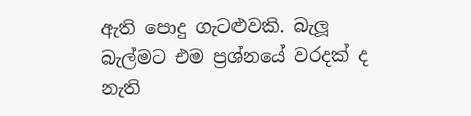ඇති පොදු ගැටළුවකි. බැලූ බැල්මට එම ප්‍රශ්නයේ වරදක් ද නැති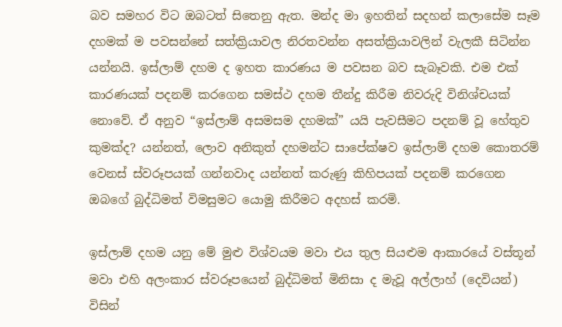බව සමහර විට ඔබටත් සිතෙනු ඇත. මන්ද මා ඉහතින් සදහන් කලාසේම සෑම දහමක් ම පවසන්නේ සත්ක්‍රියාවල නිරතවන්න අසත්ක්‍රියාවලින් වැලකී සිටින්න යන්නයි. ඉස්ලාම් දහම ද ඉහත කාරණය ම පවසන බව සැබෑවකි. එම එක් කාරණයක් පදනම් කරගෙන සමස්ථ දහම තීන්දු කිරීම නිවරුදි විනිශ්චයක් නොවේ. ඒ අනුව “ඉස්ලාම් අසමසම දහමක්” යයි පැවසීමට පදනම් වූ හේතුව කුමක්ද? යන්නත්, ලොව අනිකුත් දහමන්ට සාපේක්ෂව ඉස්ලාම් දහම කොතරම් වෙනස් ස්වරූපයක් ගන්නවාද යන්නත් කරුණු කිහිපයක් පදනම් කරගෙන ඔබගේ බුද්ධිමත් විමසුමට යොමු කිරීමට අදහස් කරමි.

ඉස්ලාම් දහම යනු මේ මුළු විශ්වයම මවා එය තුල සියළුම ආකාරයේ වස්තූන් මවා එහි අලංකාර ස්වරූපයෙන් බුද්ධිමත් මිනිසා ද මැවූ අල්ලාහ් (දෙවියන්) විසින්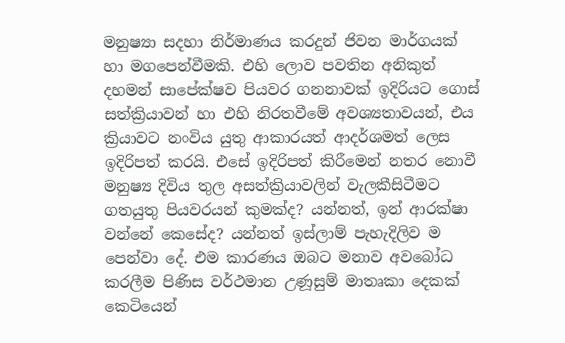මනුෂ්‍යා සදහා නිර්මාණය කරදුන් ජිවන මාර්ගයක් හා මගපෙන්වීමකි. එහි ලොව පවතින අනිකුත් දහමන් සාපේක්ෂව පියවර ගනනාවක් ඉදිරියට ගොස් සත්ක්‍රියාවන් හා එහි නිරතවීමේ අවශ්‍යතාවයන්, එය ක්‍රියාවට නංවිය යුතු ආකාරයත් ආදර්ශමත් ලෙස ඉදිරිපත් කරයි. එසේ ඉදිරිපත් කිරීමෙන් නතර නොවී මනුෂ්‍ය දිවිය තුල අසත්ක්‍රියාවලින් වැලකීසිටීමට ගතයුතු පියවරයන් කුමක්ද? යන්නත්, ඉන් ආරක්ෂා වන්නේ කෙසේද? යන්නත් ඉස්ලාම් පැහැදිලිව ම පෙන්වා දේ. එම කාරණය ඔබට මනාව අවබෝධ කරලීම පිණිස වර්ථමාන උණූසුම් මාතෘකා දෙකක් කෙටියෙන්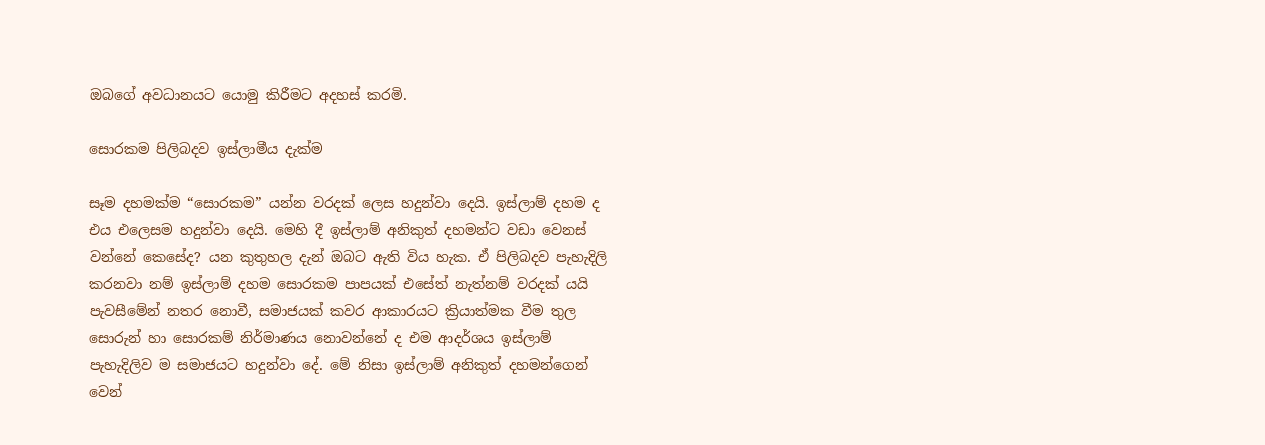ඔබගේ අවධානයට යොමු කිරීමට අදහස් කරමි.

සොරකම පිලිබදව ඉස්ලාමීය දැක්ම

සෑම දහමක්ම “සොරකම” යන්න වරදක් ලෙස හදුන්වා දෙයි. ඉස්ලාම් දහම ද එය එලෙසම හදුන්වා දෙයි. මෙහි දී ඉස්ලාම් අනිකුත් දහමන්ට වඩා වෙනස් වන්නේ කෙසේද? යන කුතුහල දැන් ඔබට ඇති විය හැක. ඒ පිලිබදව පැහැදිලි කරනවා නම් ඉස්ලාම් දහම සොරකම පාපයක් එසේත් නැත්නම් වරදක් යයි පැවසීමේන් නතර නොවී, සමාජයක් කවර ආකාරයට ක්‍රියාත්මක වීම තුල සොරුන් හා සොරකම් නිර්මාණය නොවන්නේ ද එම ආදර්ශය ඉස්ලාම් පැහැදිලිව ම සමාජයට හදුන්වා දේ. මේ නිසා ඉස්ලාම් අනිකුත් දහමන්ගෙන් වෙන්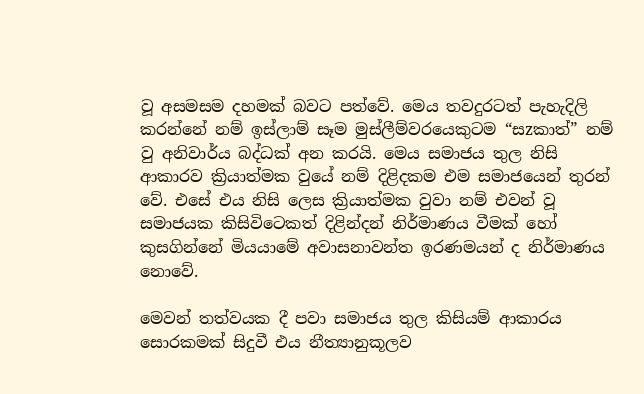වූ අසමසම දහමක් බවට පත්වේ. මෙය තවදුරටත් පැහැදිලි කරන්නේ නම් ඉස්ලාම් සෑම මුස්ලීම්වරයෙකුටම “සzකාත්” නම් වු අනිවාර්ය බද්ධක් අන කරයි. මෙය සමාජය තුල නිසි ආකාරව ක්‍රියාත්මක වුයේ නම් දිළිදකම එම සමාජ‍යෙන් තුරන් වේ. එසේ එය නිසි ලෙස ක්‍රියාත්මක වුවා නම් එවන් වූ සමාජයක කිසිවිටෙකත් දිළින්දන් නිර්මාණය වීමක් හෝ කුසගින්නේ මියයාමේ අවාසනාවන්ත ඉරණමයන් ද නිර්මාණය නොවේ.

මෙවන් තත්වයක දී පවා සමාජය තුල කිසියම් ආකාරය සොරකමක් සිදුවී එය නීත්‍යානුකූලව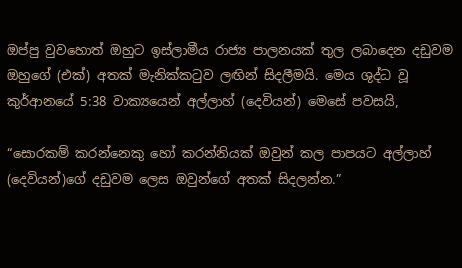ඔප්පු වුවහොත් ඔහුට ඉස්ලාමීය රාජ්‍ය පාලනයක් තුල ලබාදෙන දඩුවම ඔහුගේ (එක්) අතක් මැනික්කටුව ලඟින් සිදලීමයි. මෙය ශුද්ධ වූ කුර්ආනයේ 5:38 වාක්‍යයෙන් අල්ලාහ් (දෙවියන්) මෙසේ පවසයි,

“සොරකම් කරන්නෙකු හෝ කරන්නියක් ඔවුන් කල පාපයට අල්ලාහ් (දෙවියන්)ගේ දඩුවම ලෙස ඔවුන්ගේ අතක් සිදලන්න.”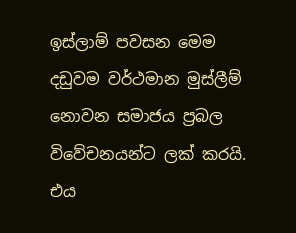ඉස්ලාම් පවසන මෙම දඩුවම වර්ථමාන මුස්ලීම් නොවන සමාජය ප්‍රබල විවේචනයන්ට ලක් කරයි. එය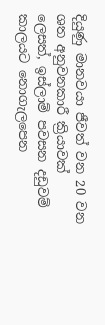දියුණු මානවයා ජීවත් වන 20 වන ශත අනුවනකාරී ක්‍රියාවක් ලෙසත්, ඉස්ලාම් පවසන දඩුවම් කාලයට නොගැලපෙන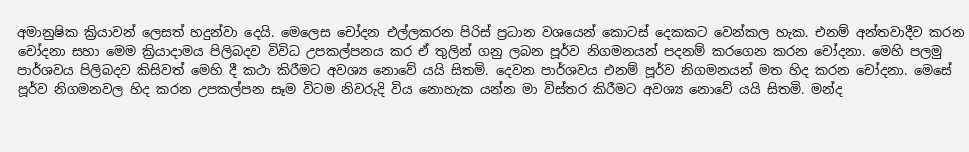අමානුෂික ක්‍රියාවන් ලෙසත් හදුන්වා දෙයි. මෙලෙස චෝදන එල්ලකරන පිරිස් ප්‍රධාන වශයෙන් කොටස් දෙකකට වෙන්කල හැක. එනම් අන්තවාදීව කරන චෝදනා සහා මෙම ක්‍රියාදාමය පිලිබදව විවිධ උපකල්පනය කර ඒ තුලින් ගනු ලබන පූර්ව නිගමනයන් පදනම් කරගෙන කරන චෝදනා. මෙහි පලමු පාර්ශවය පිලිබදව කිසිවත් මෙහි දී කථා කිරීමට අවශ්‍ය නොවේ යයි සිතමි. දෙවන පාර්ශවය එනම් පූර්ව නිගමනයන් මත හිද කරන චෝදනා. මෙසේ පූර්ව නිගමනවල හිද කරන උපකල්පන සෑම විටම නිවරුදි විය නොහැක යන්න මා විස්තර කිරීමට අවශ්‍ය නොවේ යයි සිතමි. මන්ද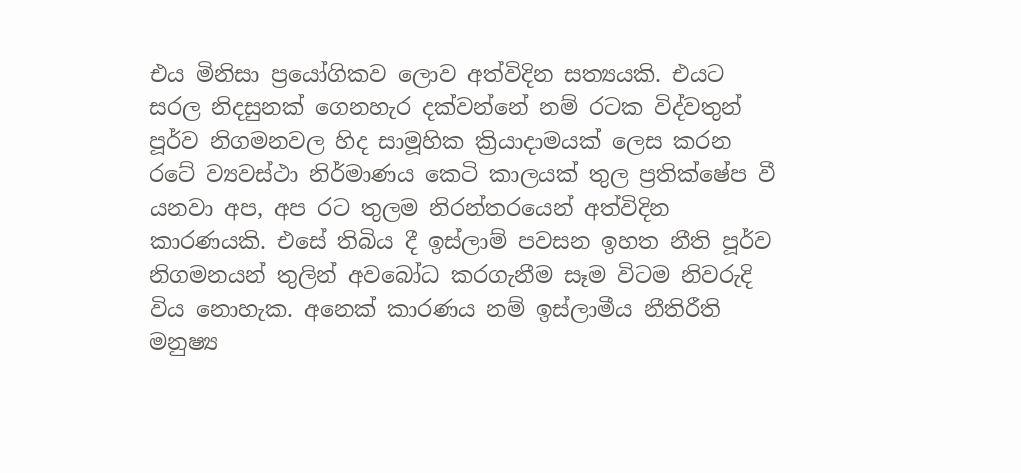එය මිනිසා ප්‍රයෝගිකව ලොව අත්විදින සත්‍යයකි. එයට සරල නිදසුනක් ගෙනහැර දක්වන්නේ නම් රටක විද්වතුන් පූර්ව නිගමනවල හිද සාමූහික ක්‍රියාදාමයක් ලෙස කරන රටේ ව්‍යවස්ථා නිර්මාණය කෙටි කාලයක් තුල ප්‍රතික්ෂේප වී යනවා අප, අප රට තුලම නිරන්තරයෙන් අත්විදින කාරණයකි. එසේ තිබිය දී ඉස්ලාම් පවසන ඉහත නීති පූර්ව නිගමනයන් තුලින් අවබෝධ කරගැනීම සෑම විටම නිවරුදි විය නොහැක. අනෙක් කාරණය නම් ඉස්ලාමීය නීතිරීති මනුෂ්‍ය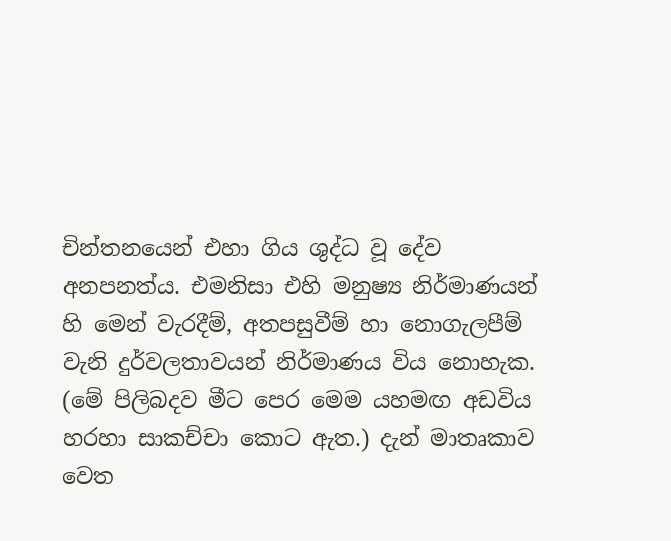චින්තනයෙන් එහා ගිය ශුද්ධ වූ දේව අනපනත්ය. එමනිසා එහි මනුෂ්‍ය නිර්මාණයන් හි මෙන් වැරදීම්, අතපසුවීම් හා නොගැලපීම් වැනි දුර්වලතාවයන් නිර්මාණය විය නොහැක. (මේ පිලිබදව මීට පෙර මෙම යහමඟ අඩවිය හරහා සාකච්චා කොට ඇත.) දැන් මාතෘකාව වෙත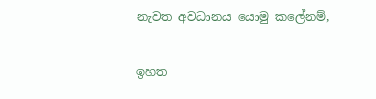නැවත අවධානය යොමු කලේනම්,

ඉහත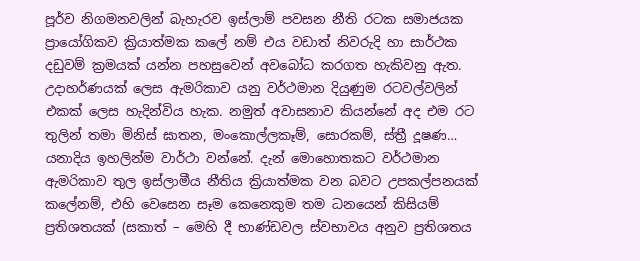පූර්ව නිගමනවලින් බැහැරව ඉස්ලාම් පවසන නීති රටක සමාජයක ප්‍රායෝගිකව ක්‍රියාත්මක කලේ නම් එය වඩාත් නිවරුදි හා සාර්ථක දඩුවම් ක්‍රමයක් යන්න පහසුවෙන් අවබෝධ කරගත හැකිවනු ඇත. උදාහර්ණයක් ලෙස ඇමරිකාව යනු වර්ථමාන දියුණුම රටවල්වලින් එකක් ලෙස හැදින්විය හැක. නමුත් අවාසනාව කියන්නේ අද එම රට තුලින් තමා මිනිස් ඝාතන, මංකොල්ලකෑම්, සොරකම්, ස්ත්‍රී දූෂණ… යනාදිය ඉහලින්ම වාර්ථා වන්නේ. දැන් මොහොතකට වර්ථමාන ඇමරිකාව තුල ඉස්ලාමීය නීතිය ක්‍රියාත්මක වන බවට උපකල්පනයක් කලේනම්, එහි වෙසෙන සෑම කෙනෙකුම තම ධනයෙන් කිසියම් ප්‍රතිශතයක් (සකාත් – මෙහි දී භාණ්ඩවල ස්වභාවය අනුව ප්‍රතිශතය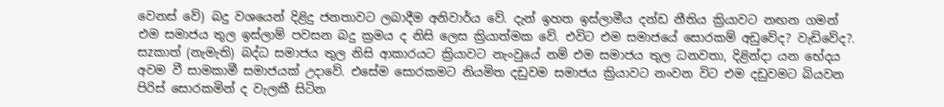වෙනස් වේ) බදු වශයෙන් දිළිදු ජනතාවට ලබාදීම අනිවාර්ය වේ. දැන් ඉහත ඉස්ලාමීය දන්ඩ නීතිය ක්‍රියාවට නඟන ගමන් එම සමාජය තුල ඉස්ලාම් පවසන බදු ක්‍රමය ද නිසි ලෙස ක්‍රියාත්මක වේ. එවිට එම සමාජයේ සොරකම් අඩුවේද? වැඩිවේද?. සzකාත් (නැමැති) බද්ධ සමාජය තුල නිසි ආකාරයට ක්‍රියාවට නැංවුයේ නම් එම සමාජය තුල ධනවතා, දිළින්දා යන භේදය අවම වී සාමකාමී සමාජයක් උදාවේ. එසේම සොරකමට නියමිත දඩුවම සමාජය ක්‍රියාවට නංවන විට එම දඩුවමට බියවන පිරිස් සොරකමින් ද වැලකී සිටින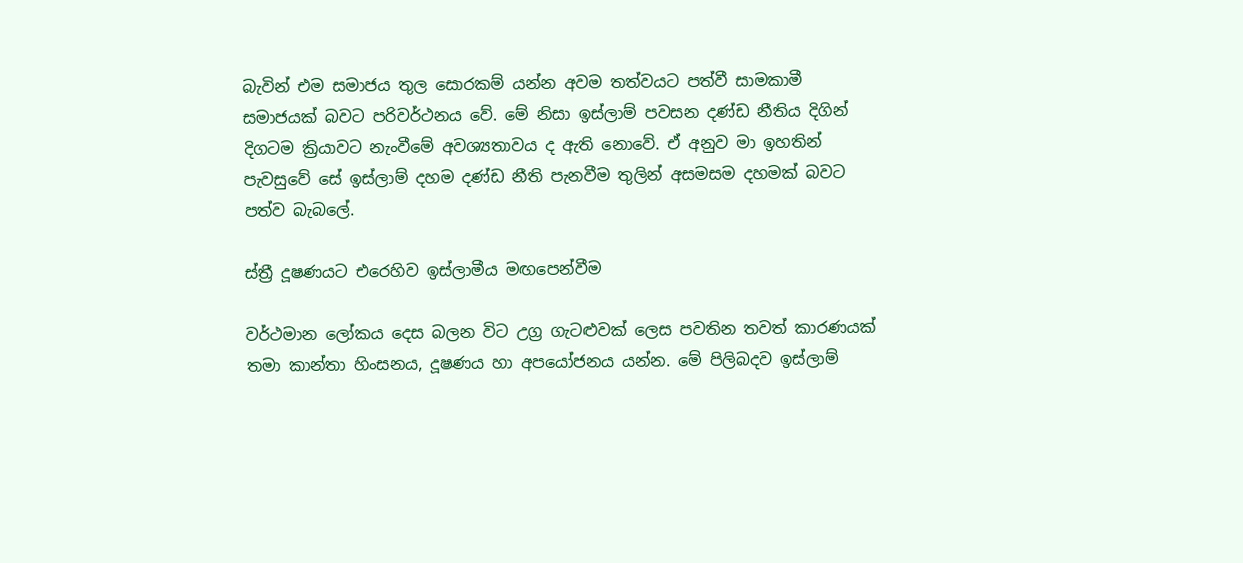බැවින් එම සමාජය තුල සොරකම් යන්න අවම තත්වයට පත්වී සාමකාමී සමාජයක් බවට පරිවර්ථනය වේ. මේ නිසා ඉස්ලාම් පවසන දණ්ඩ නීතිය දිගින් දිගටම ක්‍රියාවට නැංවීමේ අවශ්‍යතාවය ද ඇති නොවේ. ඒ අනුව මා ඉහතින් පැවසුවේ සේ ඉස්ලාම් දහම දණ්ඩ නීති පැනවීම තුලින් අසමසම දහමක් බවට පත්ව බැබලේ.

ස්ත්‍රී දූෂණයට එරෙහිව ඉස්ලාමීය මඟපෙන්වීම

වර්ථමාන ලෝකය දෙස බලන විට උග්‍ර ගැටළුවක් ලෙස පවතින තවත් කාරණයක් තමා කාන්තා හිංසනය, දූෂණය හා අපයෝජනය යන්න. මේ පිලිබදව ඉස්ලාම්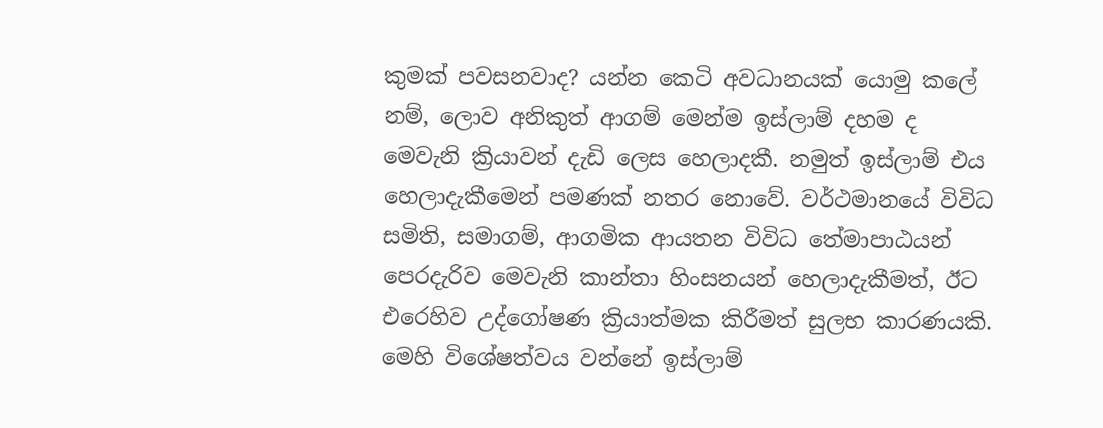කුමක් පවසනවාද? යන්න කෙටි අවධානයක් යොමු කලේ නම්, ලොව අනිකුත් ආගම් මෙන්ම ඉස්ලාම් දහම ද මෙවැනි ක්‍රියාවන් දැඩි ලෙස හෙලාදකී. නමුත් ඉස්ලාම් එය හෙලාදැකීමෙන් පමණක් නතර නොවේ. වර්ථමානයේ විවිධ සමිති, සමාගම්, ආගමික ආයතන විවිධ තේමාපාඨයන් පෙරදැරිව මෙවැනි කාන්තා හිංසනයන් හෙලාදැකීමත්, ඊට එරෙහිව උද්ගෝෂණ ක්‍රියාත්මක කිරීමත් සුලභ කාරණයකි. මෙහි විශේෂත්වය වන්නේ ඉස්ලාම්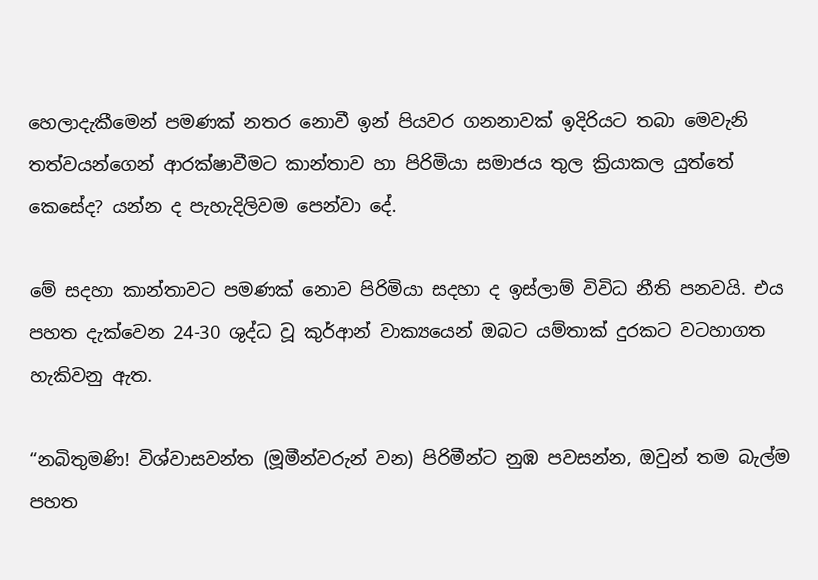හෙලාදැකීමෙන් පමණක් නතර නොවී ඉන් පියවර ගනනාවක් ඉදිරියට තබා මෙවැනි තත්වයන්ගෙන් ආරක්ෂාවීමට කාන්තාව හා පිරිමියා සමාජය තුල ක්‍රියාකල යුත්තේ කෙසේද? යන්න ද පැහැදිලිවම පෙන්වා දේ.

මේ සදහා කාන්තාවට පමණක් නොව පිරිමියා සදහා ද ඉස්ලාම් විවිධ නීති පනවයි. එය පහත දැක්වෙන 24-30 ශුද්ධ වූ කුර්ආන් වාක්‍යයෙන් ඔබට යම්තාක් දුරකට වටහාගත හැකිවනු ඇත.

“නබිතුමණි! විශ්වාසවන්ත (මූමීන්වරුන් වන) පිරිමීන්ට නුඹ පවසන්න, ඔවුන් තම බැල්ම පහත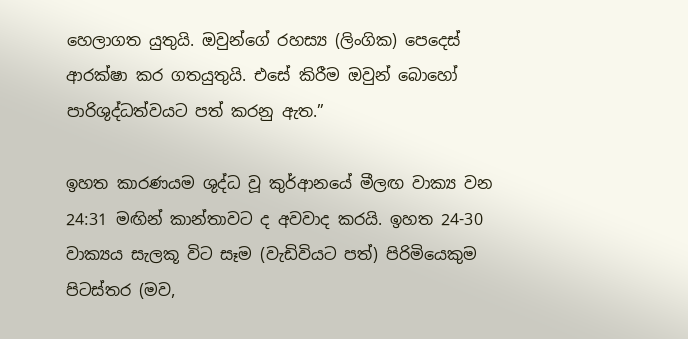හෙලාගත යුතුයි. ඔවුන්ගේ රහස්‍ය (ලිංගික) පෙදෙස් ආරක්ෂා කර ගතයුතුයි. එසේ කිරීම ඔවුන් බොහෝ පාරිශුද්ධත්වයට පත් කරනු ඇත.”

ඉහත කාරණයම ශුද්ධ වූ කුර්ආනයේ මීලඟ වාක්‍ය වන 24:31 මඟින් කාන්තාවට ද අවවාද කරයි. ඉහත 24-30 වාක්‍යය සැලකූ විට සෑම (වැඩිවියට පත්) පිරිමියෙකුම පිටස්තර (මව,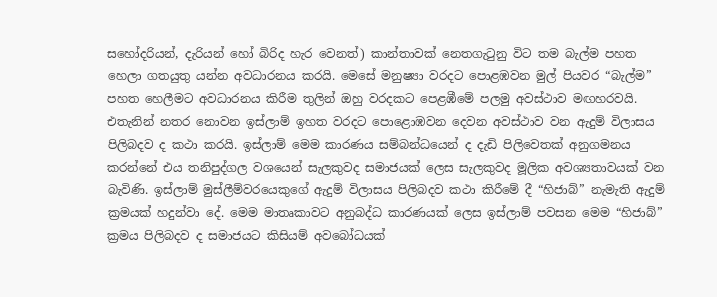සහෝදරියන්, දැරියන් හෝ බිරිද හැර වෙනත්) කාන්තාවක් නෙතගැටුනු විට තම බැල්ම පහත හෙලා ගතයුතු යන්න අවධාරනය කරයි. මෙසේ මනුෂ්‍යා වරදට පොළඹවන මුල් පියවර “බැල්ම” පහත හෙලීමට අවධාරනය කිරීම තුලින් ඔහු වරදකට පෙළඹීමේ පලමු අවස්ථාව මඟහරවයි. එතැනින් නතර නොවන ඉස්ලාම් ඉහත වරදට පොළොඹවන දෙවන අවස්ථාව වන ඇදුම් විලාසය පිලිබදව ද කථා කරයි. ඉස්ලාම් මෙම කාරණය සම්බන්ධයෙන් ද දැඩි පිලිවෙතක් අනුගමනය කරන්නේ එය තනිපුද්ගල වශයෙන් සැලකුවද සමාජයක් ලෙස සැලකුවද මූලික අවශ්‍යතාවයක් වන බැවිණි. ඉස්ලාම් මුස්ලීම්වරයෙකුගේ ඇදුම් විලාසය පිලිබදව කථා කිරීමේ දී “හිජාබ්” නැමැති ඇදුම් ක්‍රමයක් හදුන්වා දේ. මෙම මාතෘකාවට අනුබද්ධ කාරණයක් ලෙස ඉස්ලාම් පවසන මෙම “හිජාබ්” ක්‍රමය පිලිබදව ද සමාජයට කිසියම් අවබෝධයක්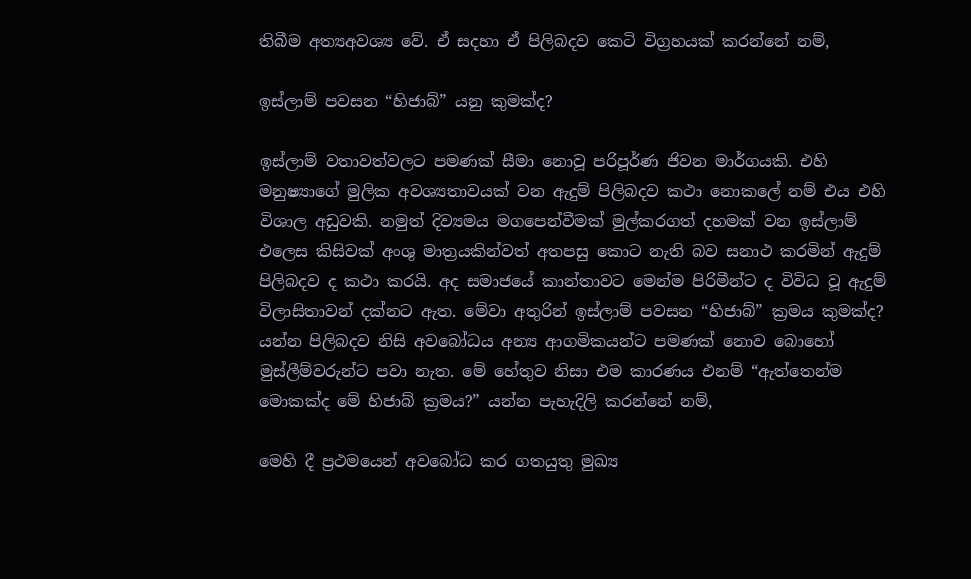තිබීම අත්‍යඅවශ්‍ය වේ. ඒ සදහා ඒ පිලිබදව කෙටි විග්‍රහයක් කරන්නේ නම්,

ඉස්ලාම් පවසන “හිජාබ්” යනු කුමක්ද?

ඉස්ලාම් වතාවත්වලට පමණක් සීමා නොවූ පරිපූර්ණ ජිවන මාර්ගයකි. එහි මනුෂ්‍යාගේ මුලික අවශ්‍යතාවයක් වන ඇදුම් පිලිබදව කථා නොකලේ නම් එය එහි විශාල අඩුවකි. නමුත් දිව්‍යමය මගපෙන්වීමක් මුල්කරගත් දහමක් වන ඉස්ලාම් එලෙස කිසිවක් අංශු මාත්‍රයකින්වත් අතපසු කොට නැති බව සනාථ කරමින් ඇදුම් පිලිබදව ද කථා කරයි. අද සමාජයේ කාන්තාවට මෙන්ම පිරිමීන්ට ද විවිධ වූ ඇදුම් විලාසිතාවන් දක්නට ඇත. මේවා අතුරින් ඉස්ලාම් පවසන “හිජාබ්” ක්‍රමය කුමක්ද? යන්න පිලිබදව නිසි අවබෝධය අන්‍ය ආගමිකයන්ට පමණක් නොව බොහෝ මුස්ලීම්වරුන්ට පවා නැත. මේ හේතුව නිසා එම කාරණය එනම් “ඇත්තෙන්ම මොකක්ද මේ හිජාබ් ක්‍රමය?” යන්න පැහැදිලි කරන්නේ නම්,

මෙහි දී ප්‍රථමයෙන් අවබෝධ කර ගතයුතු මුඛ්‍ය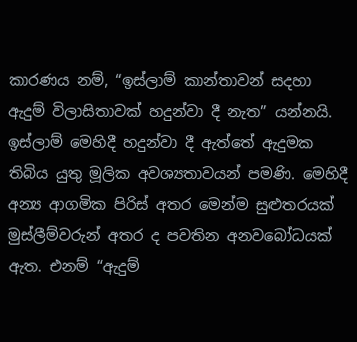කාරණය නම්, “ඉස්ලාම් කාන්තාවන් සදහා ඇදුම් විලාසිතාවක් හදුන්වා දී නැත” යන්නයි. ඉස්ලාම් මෙහිදී හදුන්වා දී ඇත්තේ ඇදුමක තිබිය යුතු මූලික අවශ්‍යතාවයන් පමණි. මෙහිදී අන්‍ය ආගමික පිරිස් අතර මෙන්ම සුළුතරයක් මුස්ලීම්වරුන් අතර ද පවතින අනවබෝධයක් ඇත. එනම් “ඇදුම්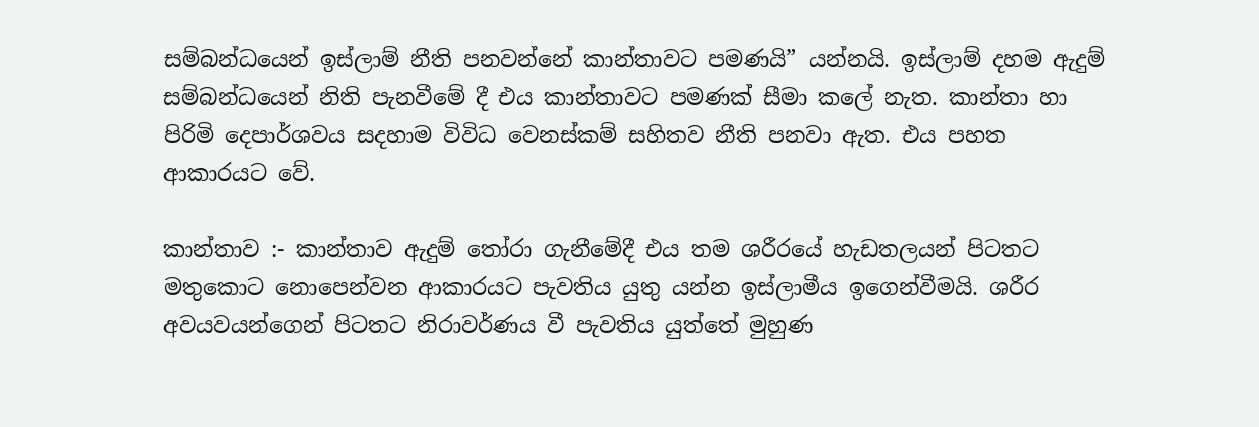සම්බන්ධයෙන් ඉස්ලාම් නීති පනවන්නේ කාන්තාවට පමණයි” යන්නයි. ඉස්ලාම් දහම ඇදුම් සම්බන්ධයෙන් නිති පැනවීමේ දී එය කාන්තාවට පමණක් සීමා කලේ නැත. කාන්තා හා පිරිමි දෙපාර්ශවය සදහාම විවිධ වෙනස්කම් සහිතව නීති පනවා ඇත. එය පහත ආකාරයට වේ.

කාන්තාව :- කාන්තාව ඇදුම් තෝරා ගැනීමේදී එය තම ශරීරයේ හැඩතලයන් පිටතට මතුකොට නොපෙන්වන ආකාරයට පැවතිය යුතු යන්න ඉස්ලාමීය ඉගෙන්වීමයි. ශරීර අවයවයන්ගෙන් පිටතට නිරාවර්ණය වී පැවතිය යුත්තේ මුහුණ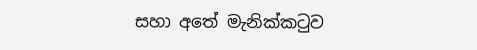සහා අතේ මැනික්කටුව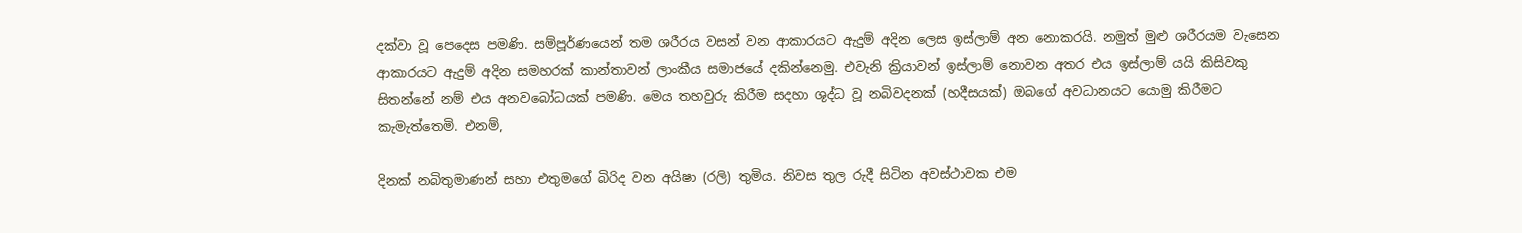දක්වා වූ පෙදෙස පමණි. සම්පූර්ණයෙන් තම ශරීරය වසන් වන ආකාරයට ඇදුම් අදින ලෙස ඉස්ලාම් අන නොකරයි. නමුත් මුළු ශරීරයම වැසෙන ආකාරයට ඇදුම් අදින සමහරක් කාන්තාවන් ලාංකීය සමාජයේ දකින්නෙමු. එවැනි ක්‍රියාවන් ඉස්ලාම් නොවන අතර එය ඉස්ලාම් යයි කිසිවකු සිතන්නේ නම් එය අනවබෝධයක් පමණි. මෙය තහවුරු කිරීම සදහා ශුද්ධ වූ නබිවදනක් (හදීසයක්) ඔබගේ අවධානයට යොමු කිරීමට කැමැත්තෙමි. එනම්,

දිනක් නබිතුමාණන් සහා එතුමගේ බිරිද වන අයිෂා (රලි) තුමිය. නිවස තුල රුදී සිටින අවස්ථාවක එම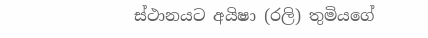ස්ථානයට අයිෂා (රලි) තුමියගේ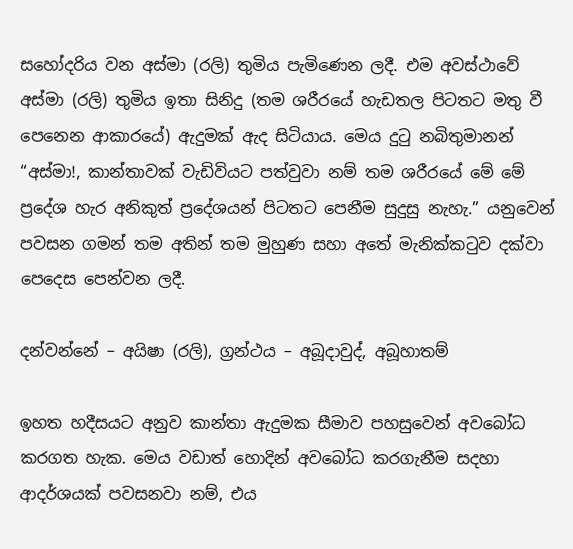සහෝදරිය වන අස්මා (රලි) තුමිය පැමිණෙන ලදී. එම අවස්ථාවේ අස්මා (රලි) තුමිය ඉතා සිනිදු (තම ශරීරයේ හැඩතල පිටතට මතු වී පෙනෙන ආකාරයේ) ඇදුමක් ඇද සිටියාය. මෙය දුටු නබිතුමානන් “අස්මා!, කාන්තාවක් වැඩිවියට පත්වුවා නම් තම ශරීරයේ මේ මේ ප්‍රදේශ හැර අනිකුත් ප්‍රදේශයන් පිටතට පෙනීම සුදුසු නැහැ.” යනුවෙන් පවසන ගමන් තම අතින් තම මුහුණ සහා අතේ මැනික්කටුව දක්වා පෙදෙස පෙන්වන ලදී.

දන්වන්නේ – අයිෂා (රලි), ග්‍රන්ථය – අබූදාවුද්, අබූහාතම්

ඉහත හදීසයට අනුව කාන්තා ඇදුමක සීමාව පහසුවෙන් අවබෝධ කරගත හැක. මෙය වඩාත් හොදින් අවබෝධ කරගැනීම සදහා ආදර්ශයක් පවසනවා නම්, එය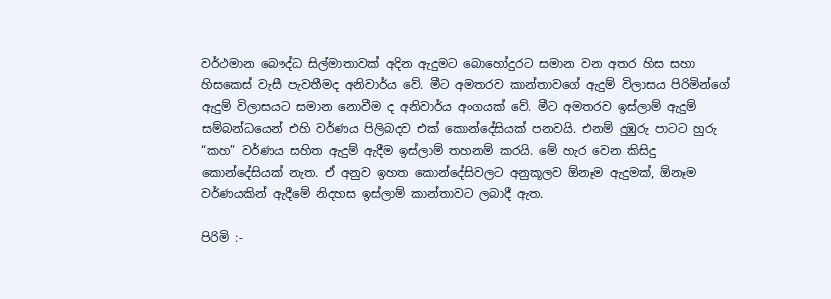වර්ථමාන බෞද්ධ සිල්මාතාවක් අදින ඇදුමට බොහෝදුරට සමාන වන අතර හිස සහා හිසකෙස් වැසී පැවතීමද අනිවාර්ය වේ. මීට අමතරව කාන්තාවගේ ඇදුම් විලාසය පිරිමින්ගේ ඇදුම් විලාසයට සමාන නොවීම ද අනිවාර්ය අංගයක් වේ. මීට අමතරව ඉස්ලාම් ඇදුම් සම්බන්ධයෙන් එහි වර්ණය පිලිබදව එක් කොන්දේසියක් පනවයි. එනම් දුඹුරු පාටට හුරු “කහ” වර්ණය සහිත ඇදුම් ඇදීම ඉස්ලාම් තහනම් කරයි. මේ හැර වෙන කිසිදු කොන්දේසියක් නැත. ඒ අනුව ඉහත කොන්දේසිවලට අනුකූලව ඕනෑම ඇදුමක්, ඕනෑම වර්ණයකින් ඇදීමේ නිදහස ඉස්ලාම් කාන්තාවට ලබාදී ඇත.

පිරිමි :-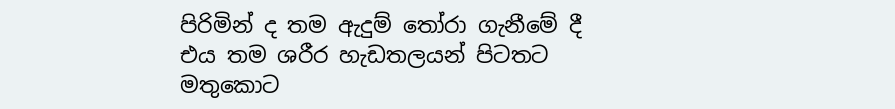පිරිමින් ද තම ඇදුම් තෝරා ගැනීමේ දී එය තම ශරීර හැඩතලයන් පිටතට මතුකොට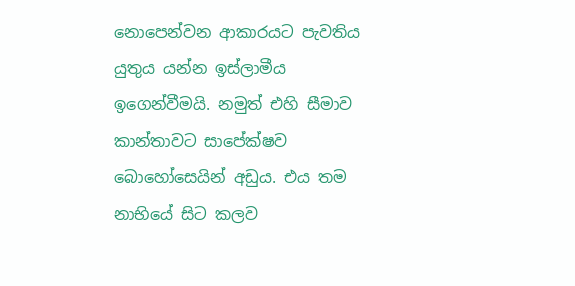නොපෙන්වන ආකාරයට පැවතිය යුතුය යන්න ඉස්ලාමීය ඉගෙන්වීමයි. නමුත් එහි සීමාව කාන්තාවට සාපේක්ෂව බොහෝසෙයින් අඩුය. එය තම නාභියේ සිට කලව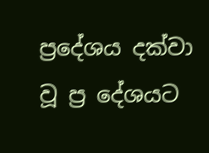ප්‍රදේශය දක්වා වූ ප්‍ර දේශයට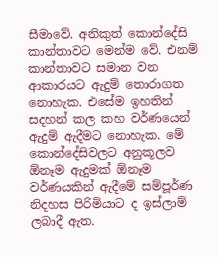සීමාවේ. අනිකුත් කොන්දේසි කාන්තාවට මෙන්ම වේ. එනම් කාන්තාවට සමාන වන ආකාරයට ඇදුම් තොරාගත නොහැක. එසේම ඉහතින් සදහන් කල කහ වර්ණයෙන් ඇදුම් ඇදීමට නොහැක. මේ කොන්දේසිවලට අනුකූලව ඕනෑම ඇදුමක් ඕනෑම වර්ණයකින් ඇදීමේ සම්පූර්ණ නිදහස පිරිමියාට ද ඉස්ලාම් ලබාදී ඇත.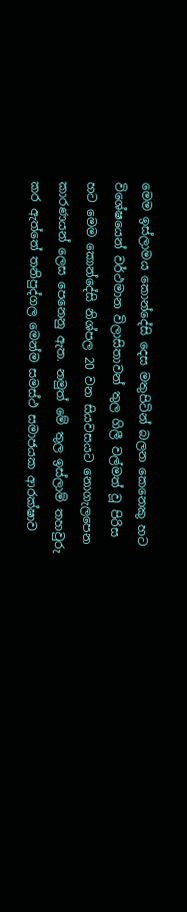මෙම ඉස්ලාමය කොන්දේසි දෙස මතුපිටින් බලන කෙනෙකු හට විශේෂයෙන් වර්ථමාන විලාසිතාවන් තුල ගිලී වල්මත් වූ පිරිස හට මෙම කොන්දේසි නිශ්පල 20 වන සියවසයට නොගැලපෙන කාරණයන් ලෙස පෙනෙනු ඇත. නමුත් මේ තුල ඉස්ලාම් තහවුරු කර ඇත්තේ තනිපුද්ගල මෙන්ම සමස්ථ සමාජයක ආරක්ෂාව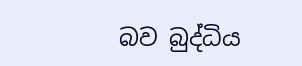බව බුද්ධිය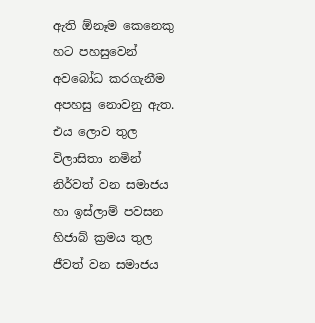ඇති ඕනෑම කෙනෙකු හට පහසුවෙන් අවබෝධ කරගැනීම අපහසු නොවනු ඇත. එය ලොව තුල විලාසිතා නමින් නිර්වත් වන සමාජය හා ඉස්ලාම් පවසන හිජාබ් ක්‍රමය තුල ජීවත් වන සමාජය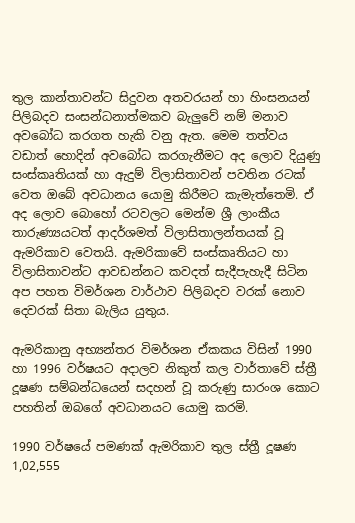තුල කාන්තාවන්ට සිදුවන අතවරයන් හා හිංසනයන් පිලිබදව සංසන්ධනාත්මකව බැලුවේ නම් මනාව අවබෝධ කරගත හැකි වනු ඇත. මෙම තත්වය වඩාත් හොදින් අවබෝධ කරගැනීමට අද ලොව දියුණු සංස්කෘතියක් හා ඇදුම් විලාසිතාවන් පවතින රටක් වෙත ඔබේ අවධානය යොමු කිරීමට කැමැත්තෙමි. ඒ අද ලොව බොහෝ රටවලට මෙන්ම ශ්‍රී ලාංකීය තාරුණ්‍යයටත් ආදර්ශමත් විලාසිතාලන්තයක් වූ ඇමරිකාව වෙතයි. ඇමරිකාවේ සංස්කෘතියට හා විලාසිතාවන්ට ආවඩන්නට කවදත් සැදීපැහැදී සිටින අප පහත විමර්ශන වාර්ථාව පිලිබදව වරක් නොව දෙවරක් සිතා බැලිය යුතුය.

ඇමරිකානු අභ්‍යන්තර විමර්ශන ඒකකය විසින් 1990 හා 1996 වර්ෂයට අදාලව නිකුත් කල වාර්තාවේ ස්ත්‍රී දූෂණ සම්බන්ධයෙන් සදහන් වූ කරුණු සාරංශ කොට පහතින් ඔබගේ අවධානයට යොමු කරමි.

1990 වර්ෂයේ පමණක් ඇමරිකාව තුල ස්ත්‍රී දූෂණ 1,02,555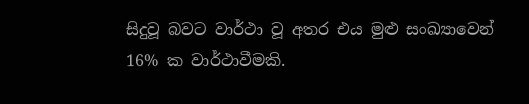සිදුවූ බවට වාර්ථා වූ අතර එය මුළු සංඛ්‍යාවෙන් 16% ක වාර්ථාවීමකි.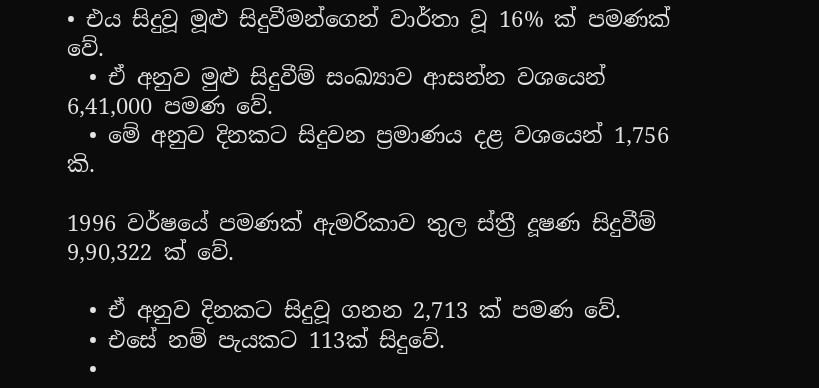• එය සිදුවූ මූළු සිදුවීමන්ගෙන් වාර්තා වූ 16% ක් පමණක් වේ.
  • ඒ අනුව මුළු සිදුවීම් සංඛ්‍යාව ආසන්න වශයෙන් 6,41,000 පමණ වේ.
  • මේ අනුව දිනකට සිදුවන ප්‍රමාණය දළ වශයෙන් 1,756 කි.

1996 වර්ෂයේ පමණක් ඇමරිකාව තුල ස්ත්‍රී දූෂණ සිදුවීම් 9,90,322 ක් වේ.

  • ඒ අනුව දිනකට සිදුවූ ගනන 2,713 ක් පමණ වේ.
  • එසේ නම් පැයකට 113ක් සිදුවේ.
  •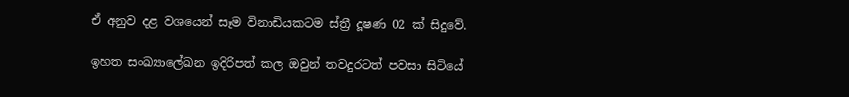ඒ අනුව දළ වශයෙන් සෑම විනාඩියකටම ස්ත්‍රී දූෂණ 02 ක් සිදුවේ.

ඉහත සංඛ්‍යාලේඛන ඉදිරිපත් කල ඔවුන් තවදුරටත් පවසා සිටියේ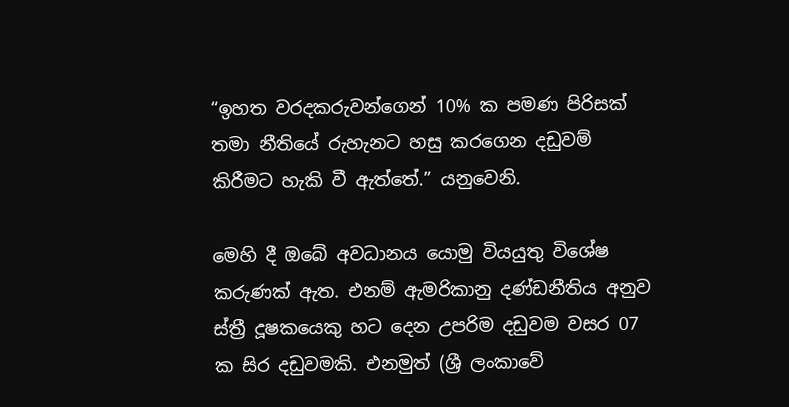“ඉහත වරදකරුවන්ගෙන් 10% ක පමණ පිරිසක් තමා නීතියේ රුහැනට හසු කරගෙන දඩුවම් කිරීමට හැකි වී ඇත්තේ.” යනුවෙනි.

මෙහි දී ඔබේ අවධානය යොමු වියයුතු විශේෂ කරුණක් ඇත. එනම් ඇමරිකානු දණ්ඩනීතිය අනුව ස්ත්‍රී දූෂකයෙකු හට දෙන උපරිම දඩුවම වසර 07 ක සිර දඩුවමකි. එනමුත් (ශ්‍රී ලංකාවේ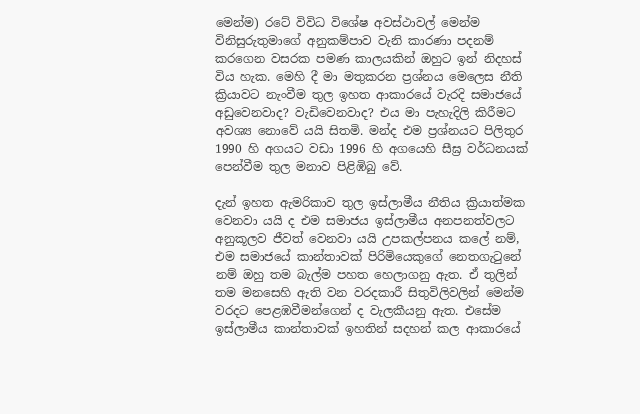මෙන්ම) රටේ විවිධ විශේෂ අවස්ථාවල් මෙන්ම විනිසුරුතුමාගේ අනුකම්පාව වැනි කාරණා පදනම් කරගෙන වසරක පමණ කාලයකින් ඔහුට ඉන් නිදහස් විය හැක. මෙහි දී මා මතුකරන ප්‍රශ්නය මෙලෙස නීති ක්‍රියාවට නැංවීම තුල ඉහත ආකාරයේ වැරදි සමාජයේ අඩුවෙනවාද? වැඩිවෙනවාද? එය මා පැහැදිලි කිරීමට අවශ්‍ය නොවේ යයි සිතමි. මන්ද එම ප්‍රශ්නයට පිලිතුර 1990 හි අගයට වඩා 1996 හි අගයෙහි සීඝ්‍ර වර්ධනයක් පෙන්වීම තුල මනාව පිළිඹිබු වේ.

දැන් ඉහත ඇමරිකාව තුල ඉස්ලාමීය නීතිය ක්‍රියාත්මක වෙනවා යයි ද එම සමාජය ඉස්ලාමීය අනපනත්වලට අනුකූලව ජීවත් වෙනවා යයි උපකල්පනය කලේ නම්, එම සමාජයේ කාන්තාවක් පිරිමියෙකුගේ නෙතගැටුනේ නම් ඔහු තම බැල්ම පහත හෙලාගනු ඇත. ඒ තුලින් තම මනසෙහි ඇති වන වරදකාරී සිතුවිලිවලින් මෙන්ම වරදට පෙළඹවීමන්ගෙන් ද වැලකීයනු ඇත. එසේම ඉස්ලාමීය කාන්තාවක් ඉහතින් සදහන් කල ආකාරයේ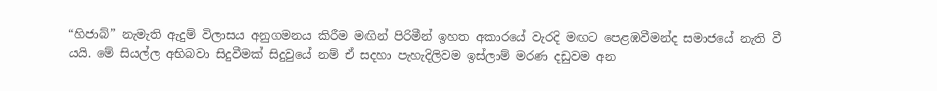“හිජාබ්” නැමැති ඇදුම් විලාසය අනුගමනය කිරීම මඟින් පිරිමීන් ඉහත අකාරයේ වැරදි මඟට පෙළඹවීමන්ද සමාජයේ නැති වී යයි. මේ සියල්ල අභිබවා සිදුවීමක් සිදුවුයේ නම් ඒ සදහා පැහැදිලිවම ඉස්ලාම් මරණ දඩුවම අන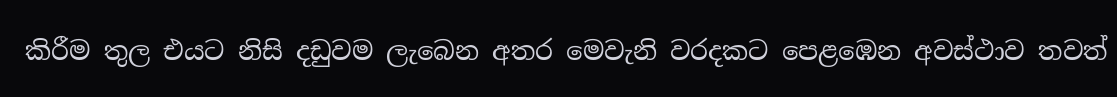කිරීම තුල එයට නිසි දඩුවම ලැබෙන අතර මෙවැනි වරදකට පෙළඹෙන අවස්ථාව තවත්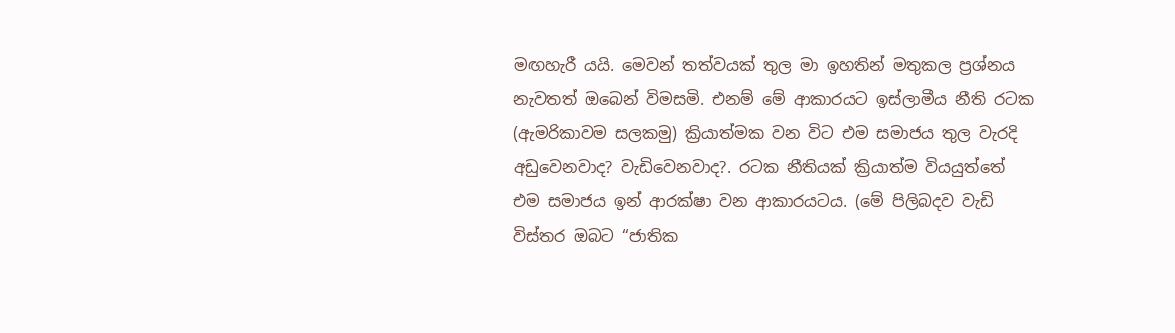මඟහැරී යයි. මෙවන් තත්වයක් තුල මා ඉහතින් මතුකල ප්‍රශ්නය නැවතත් ඔබෙන් විමසමි. එනම් මේ ආකාරයට ඉස්ලාමීය නීති රටක (ඇමරිකාවම සලකමු) ක්‍රියාත්මක වන විට එම සමාජය තුල වැරදි අඩුවෙනවාද? වැඩිවෙනවාද?. රටක නීතියක් ක්‍රියාත්ම වියයුත්තේ එම සමාජය ඉන් ආරක්ෂා වන ආකාරයටය. (මේ පිලිබදව වැඩි විස්තර ඔබට “ජාතික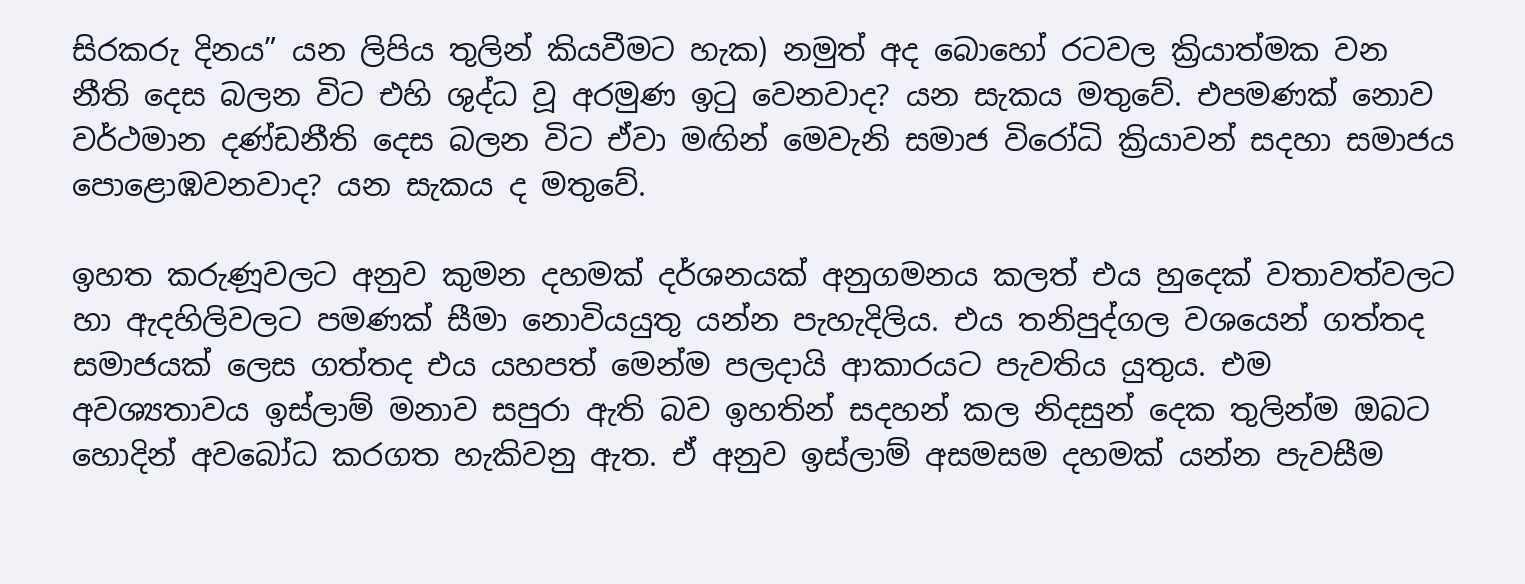සිරකරු දිනය” යන ලිපිය තුලින් කියවීමට හැක) නමුත් අද බොහෝ රටවල ක්‍රියාත්මක වන නීති දෙස බලන විට එහි ශුද්ධ වූ අරමුණ ඉටු වෙනවාද? යන සැකය මතුවේ. එපමණක් නොව වර්ථමාන දණ්ඩනීති දෙස බලන විට ඒවා මඟින් මෙවැනි සමාජ විරෝධි ක්‍රියාවන් සදහා සමාජය පොළොඹවනවාද? යන සැකය ද මතුවේ.

ඉහත කරුණූවලට අනුව කුමන දහමක් දර්ශනයක් අනුගමනය කලත් එය හුදෙක් වතාවත්වලට හා ඇදහිලිවලට පමණක් සීමා නොවියයුතු යන්න පැහැදිලිය. එය තනිපුද්ගල වශයෙන් ගත්තද සමාජයක් ලෙස ගත්තද එය යහපත් මෙන්ම පලදායි ආකාරයට පැවතිය යුතුය. එම අවශ්‍යතාවය ඉස්ලාම් මනාව සපුරා ඇති බව ඉහතින් සදහන් කල නිදසුන් දෙක තුලින්ම ඔබට හොදින් අවබෝධ කරගත හැකිවනු ඇත. ඒ අනුව ඉස්ලාම් අසමසම දහමක් යන්න පැවසීම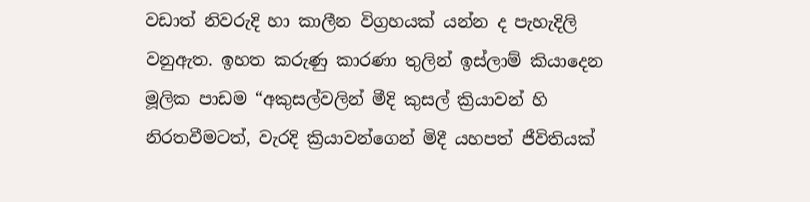වඩාත් නිවරුදි හා කාලීන විග්‍රහයක් යන්න ද පැහැදිලි වනුඇත. ඉහත කරුණු කාරණා තුලින් ඉස්ලාම් කියාදෙන මූලික පාඩම “අකුසල්වලින් මීදි කුසල් ක්‍රියාවන් හි නිරතවීමටත්, වැරදි ක්‍රියාවන්ගෙන් මිදී යහපත් ජීවිතියක්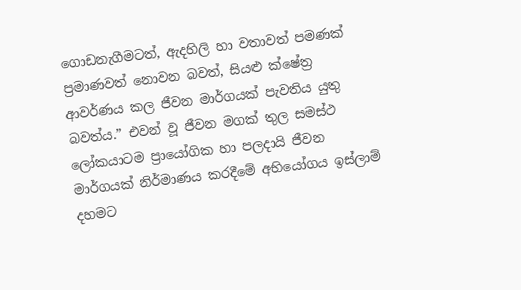ගොඩනැගීමටත්, ඇදහිලි හා වතාවත් පමණක් ප්‍රමාණවත් නොවන බවත්, සියළු ක්ෂේත්‍ර ආවර්ණය කල ජීවන මාර්ගයක් පැවතිය යුතු බවත්ය.” එවන් වූ ජීවන මගක් තුල සමස්ථ ලෝකයාටම ප්‍රායෝගික හා පලදායි ජීවන මාර්ගයක් නිර්මාණය කරදීමේ අභියෝගය ඉස්ලාම් දහමට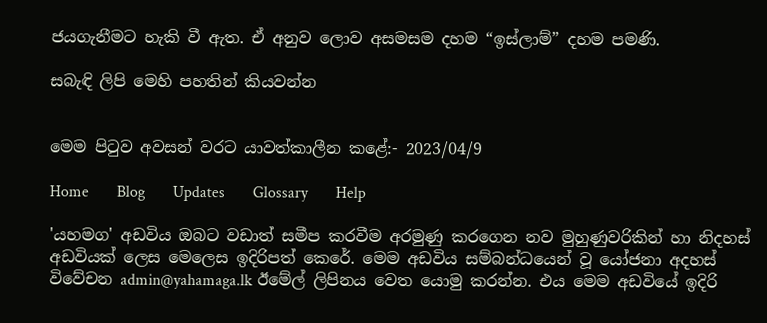ජයගැනීමට හැකි වී ඇත. ඒ අනුව ලොව අසමසම දහම “ඉස්ලාම්” දහම පමණි.

සබැඳි ලිපි මෙහි පහතින් කියවන්න


මෙම පිටුව අවසන් වරට යාවත්කාලීන කළේ:- 2023/04/9

Home       Blog       Updates       Glossary       Help

'යහමග' අඩවිය ඔබට වඩාත් සමීප කරවීම අරමුණු කරගෙන නව මුහුණුවරිකින් හා නිදහස් අඩවියක් ලෙස මෙලෙස ඉදිරිපත් කෙරේ. මෙම අඩවිය සම්බන්ධයෙන් වූ යෝජනා අදහස් විවේචන admin@yahamaga.lk ඊමේල් ලිපිනය වෙත යොමු කරන්න. එය මෙම අඩවියේ ඉදිරි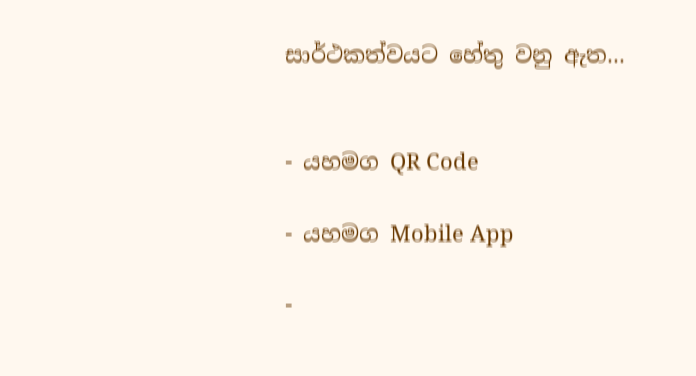සාර්ථකත්වයට හේතු වනු ඇත...


- යහමග QR Code

- යහමග Mobile App

-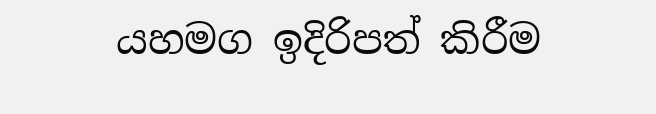යහමග ඉදිරිපත් කිරීම